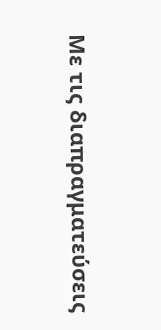Με τις διαπραγματεύσεις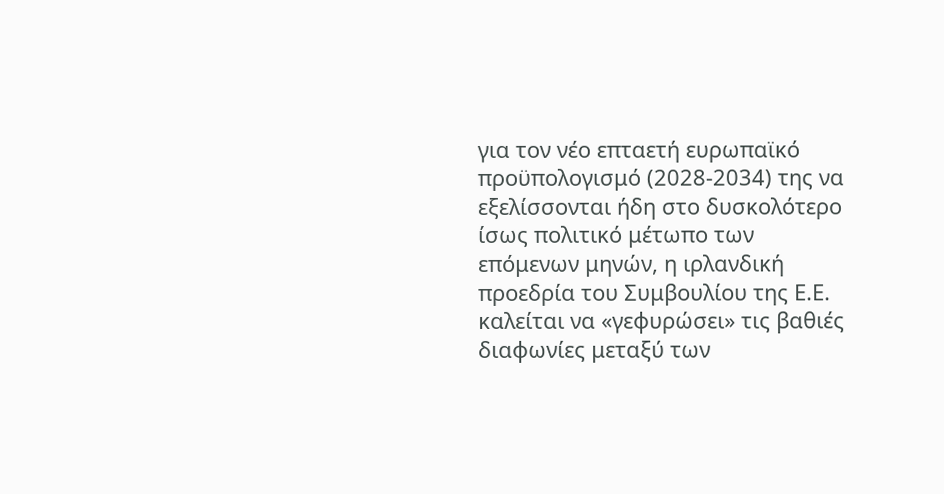για τον νέο επταετή ευρωπαϊκό προϋπολογισμό (2028-2034) της να εξελίσσονται ήδη στο δυσκολότερο ίσως πολιτικό μέτωπο των επόμενων μηνών, η ιρλανδική προεδρία του Συμβουλίου της Ε.Ε. καλείται να «γεφυρώσει» τις βαθιές διαφωνίες μεταξύ των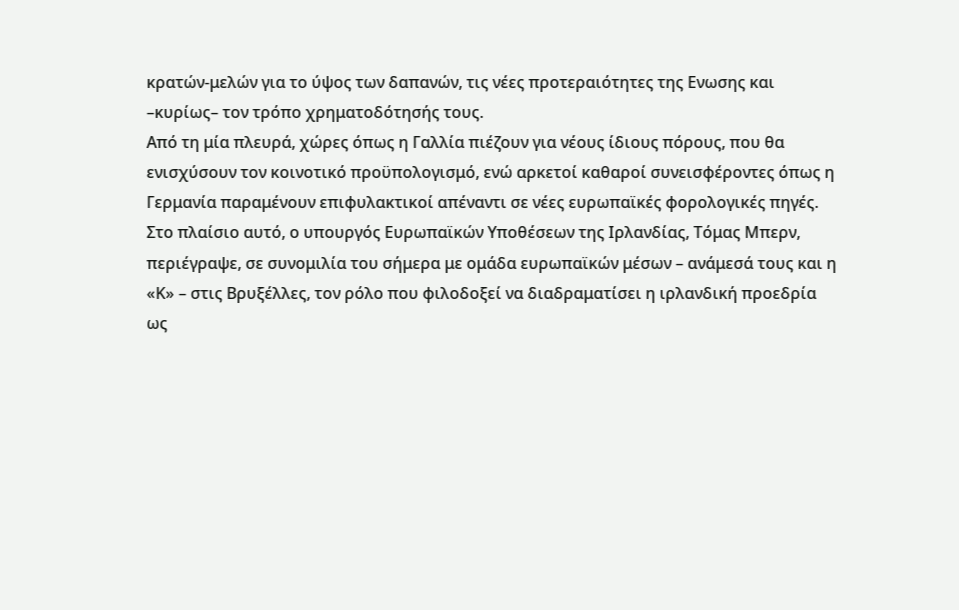κρατών-μελών για το ύψος των δαπανών, τις νέες προτεραιότητες της Ενωσης και –κυρίως– τον τρόπο χρηματοδότησής τους.
Από τη μία πλευρά, χώρες όπως η Γαλλία πιέζουν για νέους ίδιους πόρους, που θα ενισχύσουν τον κοινοτικό προϋπολογισμό, ενώ αρκετοί καθαροί συνεισφέροντες όπως η Γερμανία παραμένουν επιφυλακτικοί απέναντι σε νέες ευρωπαϊκές φορολογικές πηγές.
Στο πλαίσιο αυτό, ο υπουργός Ευρωπαϊκών Υποθέσεων της Ιρλανδίας, Τόμας Μπερν, περιέγραψε, σε συνομιλία του σήμερα με ομάδα ευρωπαϊκών μέσων – ανάμεσά τους και η «Κ» – στις Βρυξέλλες, τον ρόλο που φιλοδοξεί να διαδραματίσει η ιρλανδική προεδρία ως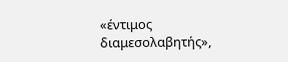«έντιμος διαμεσολαβητής»,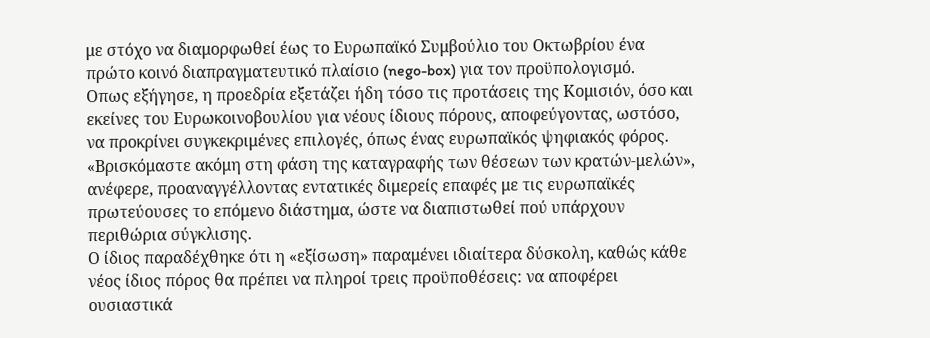με στόχο να διαμορφωθεί έως το Ευρωπαϊκό Συμβούλιο του Οκτωβρίου ένα πρώτο κοινό διαπραγματευτικό πλαίσιο (nego-box) για τον προϋπολογισμό.
Οπως εξήγησε, η προεδρία εξετάζει ήδη τόσο τις προτάσεις της Κομισιόν, όσο και εκείνες του Ευρωκοινοβουλίου για νέους ίδιους πόρους, αποφεύγοντας, ωστόσο, να προκρίνει συγκεκριμένες επιλογές, όπως ένας ευρωπαϊκός ψηφιακός φόρος.
«Βρισκόμαστε ακόμη στη φάση της καταγραφής των θέσεων των κρατών-μελών», ανέφερε, προαναγγέλλοντας εντατικές διμερείς επαφές με τις ευρωπαϊκές πρωτεύουσες το επόμενο διάστημα, ώστε να διαπιστωθεί πού υπάρχουν περιθώρια σύγκλισης.
Ο ίδιος παραδέχθηκε ότι η «εξίσωση» παραμένει ιδιαίτερα δύσκολη, καθώς κάθε νέος ίδιος πόρος θα πρέπει να πληροί τρεις προϋποθέσεις: να αποφέρει ουσιαστικά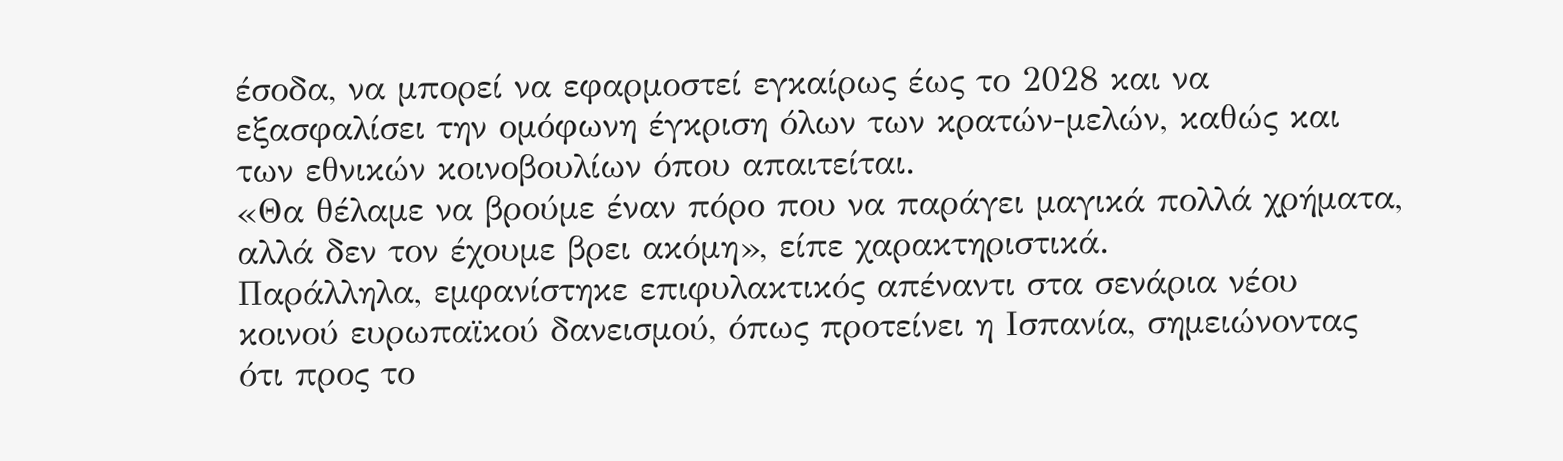έσοδα, να μπορεί να εφαρμοστεί εγκαίρως έως το 2028 και να εξασφαλίσει την ομόφωνη έγκριση όλων των κρατών-μελών, καθώς και των εθνικών κοινοβουλίων όπου απαιτείται.
«Θα θέλαμε να βρούμε έναν πόρο που να παράγει μαγικά πολλά χρήματα, αλλά δεν τον έχουμε βρει ακόμη», είπε χαρακτηριστικά.
Παράλληλα, εμφανίστηκε επιφυλακτικός απέναντι στα σενάρια νέου κοινού ευρωπαϊκού δανεισμού, όπως προτείνει η Ισπανία, σημειώνοντας ότι προς το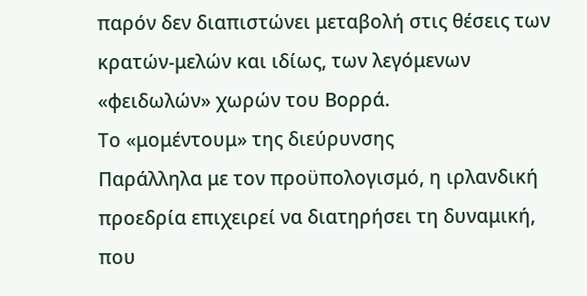παρόν δεν διαπιστώνει μεταβολή στις θέσεις των κρατών-μελών και ιδίως, των λεγόμενων «φειδωλών» χωρών του Βορρά.
Το «μομέντουμ» της διεύρυνσης
Παράλληλα με τον προϋπολογισμό, η ιρλανδική προεδρία επιχειρεί να διατηρήσει τη δυναμική, που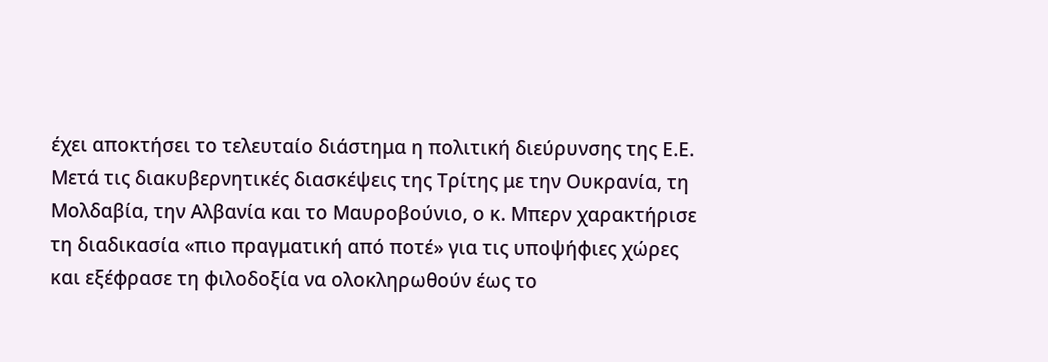έχει αποκτήσει το τελευταίο διάστημα η πολιτική διεύρυνσης της Ε.Ε.
Μετά τις διακυβερνητικές διασκέψεις της Τρίτης με την Ουκρανία, τη Μολδαβία, την Αλβανία και το Μαυροβούνιο, ο κ. Μπερν χαρακτήρισε τη διαδικασία «πιο πραγματική από ποτέ» για τις υποψήφιες χώρες και εξέφρασε τη φιλοδοξία να ολοκληρωθούν έως το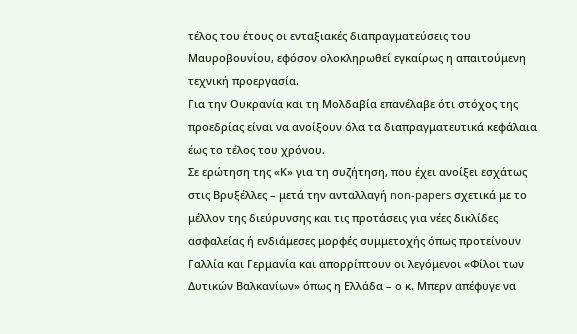τέλος του έτους οι ενταξιακές διαπραγματεύσεις του Μαυροβουνίου, εφόσον ολοκληρωθεί εγκαίρως η απαιτούμενη τεχνική προεργασία.
Για την Ουκρανία και τη Μολδαβία επανέλαβε ότι στόχος της προεδρίας είναι να ανοίξουν όλα τα διαπραγματευτικά κεφάλαια έως το τέλος του χρόνου.
Σε ερώτηση της «Κ» για τη συζήτηση, που έχει ανοίξει εσχάτως στις Βρυξέλλες – μετά την ανταλλαγή non-papers σχετικά με το μέλλον της διεύρυνσης και τις προτάσεις για νέες δικλίδες ασφαλείας ή ενδιάμεσες μορφές συμμετοχής όπως προτείνουν Γαλλία και Γερμανία και απορρίπτουν οι λεγόμενοι «Φίλοι των Δυτικών Βαλκανίων» όπως η Ελλάδα – ο κ. Μπερν απέφυγε να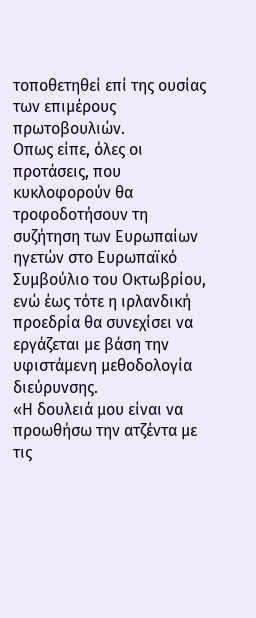τοποθετηθεί επί της ουσίας των επιμέρους πρωτοβουλιών.
Οπως είπε, όλες οι προτάσεις, που κυκλοφορούν θα τροφοδοτήσουν τη συζήτηση των Ευρωπαίων ηγετών στο Ευρωπαϊκό Συμβούλιο του Οκτωβρίου, ενώ έως τότε η ιρλανδική προεδρία θα συνεχίσει να εργάζεται με βάση την υφιστάμενη μεθοδολογία διεύρυνσης.
«Η δουλειά μου είναι να προωθήσω την ατζέντα με τις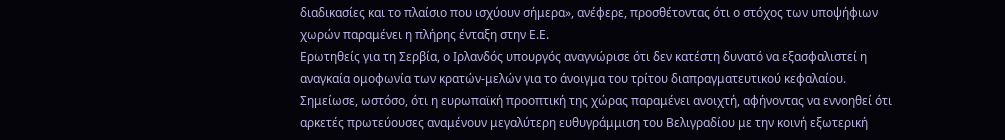διαδικασίες και το πλαίσιο που ισχύουν σήμερα», ανέφερε, προσθέτοντας ότι ο στόχος των υποψήφιων χωρών παραμένει η πλήρης ένταξη στην Ε.Ε.
Ερωτηθείς για τη Σερβία, ο Ιρλανδός υπουργός αναγνώρισε ότι δεν κατέστη δυνατό να εξασφαλιστεί η αναγκαία ομοφωνία των κρατών-μελών για το άνοιγμα του τρίτου διαπραγματευτικού κεφαλαίου.
Σημείωσε, ωστόσο, ότι η ευρωπαϊκή προοπτική της χώρας παραμένει ανοιχτή, αφήνοντας να εννοηθεί ότι αρκετές πρωτεύουσες αναμένουν μεγαλύτερη ευθυγράμμιση του Βελιγραδίου με την κοινή εξωτερική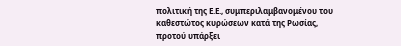πολιτική της Ε.Ε., συμπεριλαμβανομένου του καθεστώτος κυρώσεων κατά της Ρωσίας, προτού υπάρξει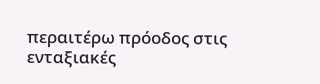περαιτέρω πρόοδος στις ενταξιακές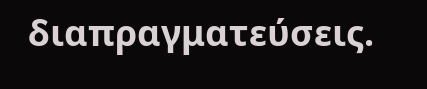διαπραγματεύσεις.